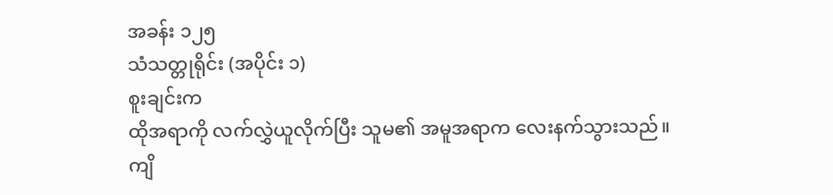အခန်း ၁၂၅
သံသတ္တုရိုင်း (အပိုင်း ၁)
စူးချင်းက
ထိုအရာကို လက်လွှဲယူလိုက်ပြီး သူမ၏ အမူအရာက လေးနက်သွားသည်။ ကျိ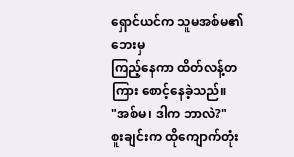ရှောင်ယင်က သူမအစ်မ၏ဘေးမှ
ကြည့်နေကာ ထိတ်လန့်တကြား စောင့်နေခဲ့သည်။
"အစ်မ၊ ဒါက ဘာလဲ?"
စူးချင်းက ထိုကျောက်တုံး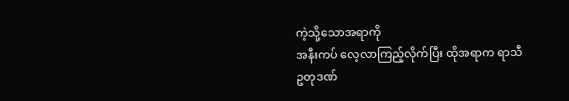ကဲ့သို့သောအရာကို
အနီးကပ် လေ့လာကြည့်လိုက်ပြီး ထိုအရာက ရာသီဥတုဒဏ်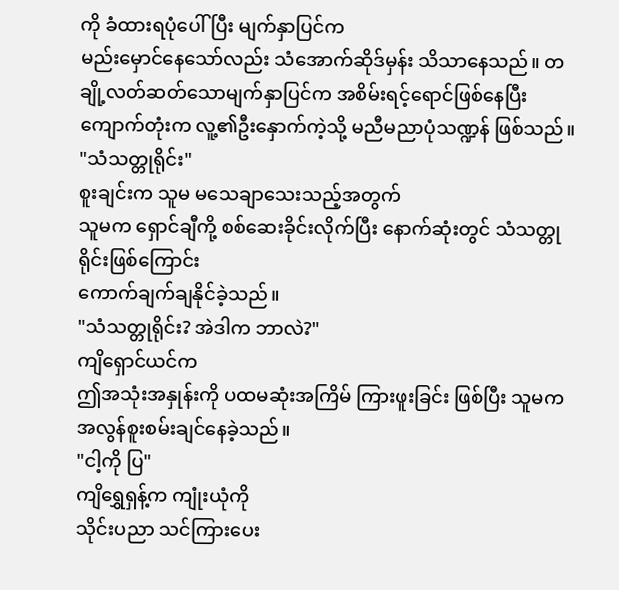ကို ခံထားရပုံပေါ်ပြီး မျက်နှာပြင်က
မည်းမှောင်နေသော်လည်း သံအောက်ဆိုဒ်မှန်း သိသာနေသည်။ တချို့လတ်ဆတ်သောမျက်နှာပြင်က အစိမ်းရင့်ရောင်ဖြစ်နေပြီး
ကျောက်တုံးက လူ့၏ဦးနှောက်ကဲ့သို့ မညီမညာပုံသဏ္ဍန် ဖြစ်သည်။
"သံသတ္တုရိုင်း"
စူးချင်းက သူမ မသေချာသေးသည့်အတွက်
သူမက ရှောင်ချီကို့ စစ်ဆေးခိုင်းလိုက်ပြီး နောက်ဆုံးတွင် သံသတ္တုရိုင်းဖြစ်ကြောင်း
ကောက်ချက်ချနိုင်ခဲ့သည်။
"သံသတ္တုရိုင်း? အဲဒါက ဘာလဲ?"
ကျိရှောင်ယင်က
ဤအသုံးအနှုန်းကို ပထမဆုံးအကြိမ် ကြားဖူးခြင်း ဖြစ်ပြီး သူမက အလွန်စူးစမ်းချင်နေခဲ့သည်။
"ငါ့ကို ပြ"
ကျိရွှေရှန့်က ကျုံးယုံကို
သိုင်းပညာ သင်ကြားပေး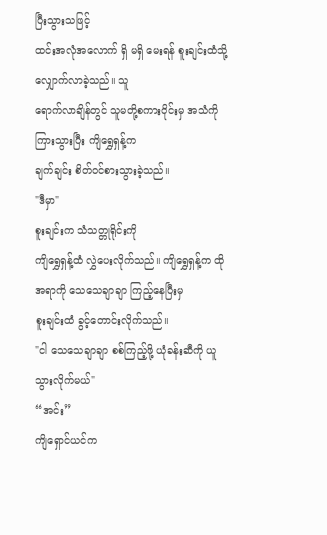ပြီးသွားသဖြင့်
ထင်းအလုံအလောက် ရှိ မရှိ မေးရန် စူးချင်းထံသို့ လျှောက်လာခဲ့သည်။ သူ
ရောက်လာချိန်တွင် သူမတို့စကားဝိုင်းမှ အသံကို ကြားသွားပြီး ကျိရွှေရှန့်က
ချက်ချင်း စိတ်ဝင်စားသွားခဲ့သည်။
"ဒီမှာ"
စူးချင်းက သံသတ္တုရိုင်းကို
ကျိရွှေရှန့်ထံ လွှဲပေးလိုက်သည်။ ကျိရွှေရှန့်က ထိုအရာကို သေသေချာချာ ကြည့်နေပြီးမှ
စူးချင်းထံ ခွင့်တောင်းလိုက်သည်။
"ငါ သေသေချာချာ စစ်ကြည့်ဖို့ ယုံခန်းဆီကို ယူသွားလိုက်မယ်"
“အင်း”
ကျိရှောင်ယင်က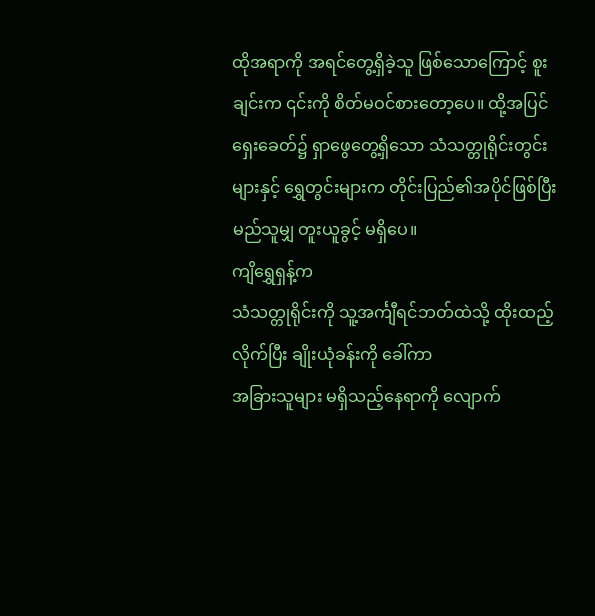ထိုအရာကို အရင်တွေ့ရှိခဲ့သူ ဖြစ်သောကြောင့် စူးချင်းက ၎င်းကို စိတ်မဝင်စားတော့ပေ။ ထို့အပြင်
ရှေးခေတ်၌ ရှာဖွေတွေ့ရှိသော သံသတ္တုရိုင်းတွင်းများနှင့် ရွှေတွင်းများက တိုင်းပြည်၏အပိုင်ဖြစ်ပြီး
မည်သူမျှ တူးယူခွင့် မရှိပေ။
ကျိရွှေရှန့်က
သံသတ္တုရိုင်းကို သူ့အင်္ကျီရင်ဘတ်ထဲသို့ ထိုးထည့်လိုက်ပြီး ချိုးယုံခန်းကို ခေါ်ကာ
အခြားသူများ မရှိသည့်နေရာကို လျောက်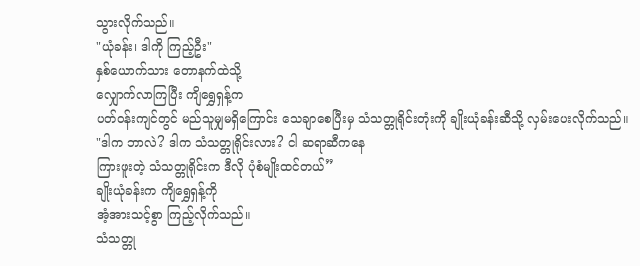သွားလိုက်သည်။
"ယုံခန်း၊ ဒါကို ကြည့်ဦး"
နှစ်ယောက်သား တောနက်ထဲသို့
လျှောက်လာကြပြီး ကျိရွှေရှန့်က
ပတ်ဝန်းကျင်တွင် မည်သူမျှမရှိကြောင်း သေချာစေပြီးမှ သံသတ္တုရိုင်းတုံးကို ချိုးယုံခန်းဆီသို့ လှမ်းပေးလိုက်သည်။
"ဒါက ဘာလဲ? ဒါက သံသတ္တုရိုင်းလား? ငါ ဆရာဆီကနေ
ကြားဖူးတဲ့ သံသတ္တုရိုင်းက ဒီလို ပုံစံမျိုးထင်တယ်”
ချိုးယုံခန်းက ကျိရွှေရှန့်ကို
အံ့အားသင့်စွာ ကြည့်လိုက်သည်။
သံသတ္တု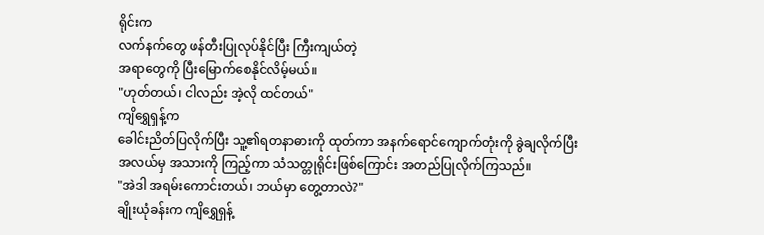ရိုင်းက
လက်နက်တွေ ဖန်တီးပြုလုပ်နိုင်ပြီး ကြီးကျယ်တဲ့
အရာတွေကို ပြီးမြောက်စေနိုင်လိမ့်မယ်။
"ဟုတ်တယ်၊ ငါလည်း အဲ့လို ထင်တယ်"
ကျိရွှေရှန့်က
ခေါင်းညိတ်ပြလိုက်ပြီး သူ့၏ရတနာဓားကို ထုတ်ကာ အနက်ရောင်ကျောက်တုံးကို ခွဲချလိုက်ပြီး
အလယ်မှ အသားကို ကြည့်ကာ သံသတ္တုရိုင်းဖြစ်ကြောင်း အတည်ပြုလိုက်ကြသည်။
"အဲဒါ အရမ်းကောင်းတယ်၊ ဘယ်မှာ တွေ့တာလဲ?"
ချိုးယုံခန်းက ကျိရွှေရှန့်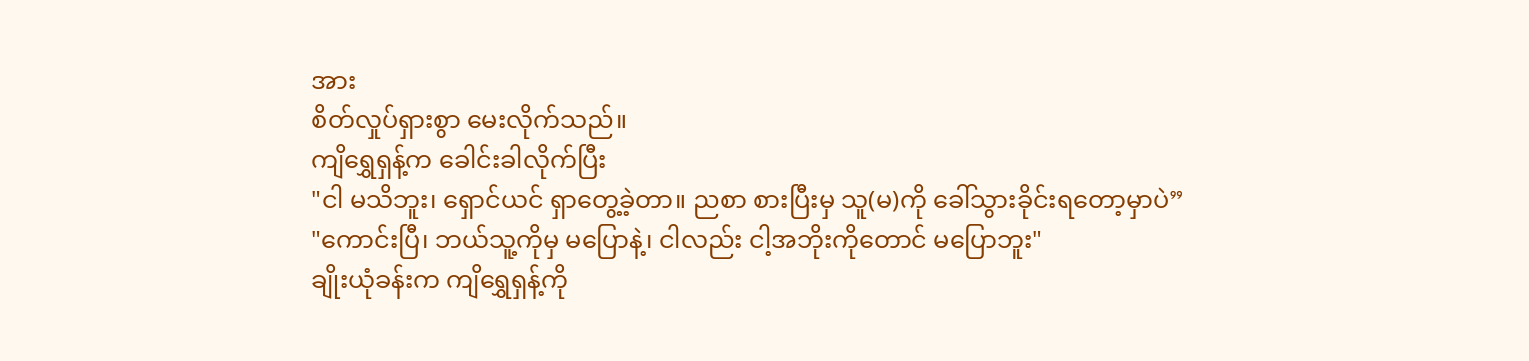အား
စိတ်လှုပ်ရှားစွာ မေးလိုက်သည်။
ကျိရွှေရှန့်က ခေါင်းခါလိုက်ပြီး
"ငါ မသိဘူး၊ ရှောင်ယင် ရှာတွေ့ခဲ့တာ။ ညစာ စားပြီးမှ သူ(မ)ကို ခေါ်သွားခိုင်းရတော့မှာပဲ”
"ကောင်းပြီ၊ ဘယ်သူ့ကိုမှ မပြောနဲ့၊ ငါလည်း ငါ့အဘိုးကိုတောင် မပြောဘူး"
ချိုးယုံခန်းက ကျိရွှေရှန့်ကို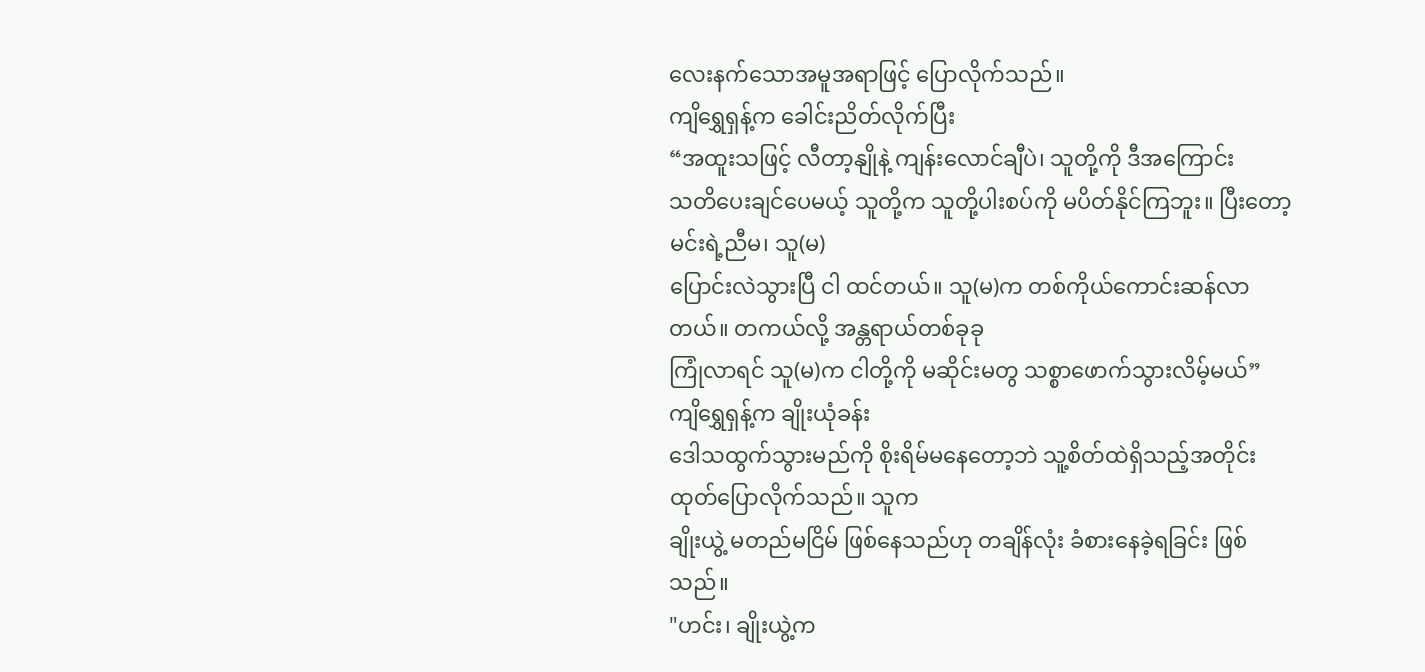လေးနက်သောအမူအရာဖြင့် ပြောလိုက်သည်။
ကျိရွှေရှန့်က ခေါင်းညိတ်လိုက်ပြီး
“အထူးသဖြင့် လီတာ့နျိုနဲ့ ကျန်းလောင်ချီပဲ၊ သူတို့ကို ဒီအကြောင်း
သတိပေးချင်ပေမယ့် သူတို့က သူတို့ပါးစပ်ကို မပိတ်နိုင်ကြဘူး။ ပြီးတော့ မင်းရဲ့ညီမ၊ သူ(မ)
ပြောင်းလဲသွားပြီ ငါ ထင်တယ်။ သူ(မ)က တစ်ကိုယ်ကောင်းဆန်လာတယ်။ တကယ်လို့ အန္တရာယ်တစ်ခုခု
ကြုံလာရင် သူ(မ)က ငါတို့ကို မဆိုင်းမတွ သစ္စာဖောက်သွားလိမ့်မယ်”
ကျိရွှေရှန့်က ချိုးယုံခန်း
ဒေါသထွက်သွားမည်ကို စိုးရိမ်မနေတော့ဘဲ သူ့စိတ်ထဲရှိသည့်အတိုင်း ထုတ်ပြောလိုက်သည်။ သူက
ချိုးယွဲ့ မတည်မငြိမ် ဖြစ်နေသည်ဟု တချိန်လုံး ခံစားနေခဲ့ရခြင်း ဖြစ်သည်။
"ဟင်း၊ ချိုးယွဲ့က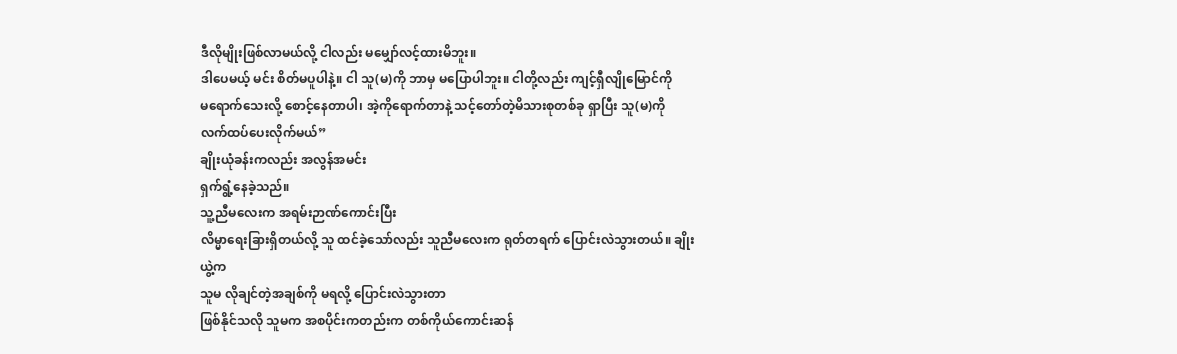ဒီလိုမျိုးဖြစ်လာမယ်လို့ ငါလည်း မမျှော်လင့်ထားမိဘူး။
ဒါပေမယ့် မင်း စိတ်မပူပါနဲ့။ ငါ သူ(မ)ကို ဘာမှ မပြောပါဘူး။ ငါတို့လည်း ကျင့်ရှီလျိုမြောင်ကို
မရောက်သေးလို့ စောင့်နေတာပါ၊ အဲ့ကိုရောက်တာနဲ့ သင့်တော်တဲ့မိသားစုတစ်ခု ရှာပြီး သူ(မ)ကို
လက်ထပ်ပေးလိုက်မယ်”
ချိုးယုံခန်းကလည်း အလွန်အမင်း
ရှက်ရွံ့နေခဲ့သည်။
သူ့ညီမလေးက အရမ်းဉာဏ်ကောင်းပြီး
လိမ္မာရေးခြားရှိတယ်လို့ သူ ထင်ခဲ့သော်လည်း သူညီမလေးက ရုတ်တရက် ပြောင်းလဲသွားတယ်။ ချိုးယွဲ့က
သူမ လိုချင်တဲ့အချစ်ကို မရလို့ ပြောင်းလဲသွားတာ
ဖြစ်နိုင်သလို သူမက အစပိုင်းကတည်းက တစ်ကိုယ်ကောင်းဆန်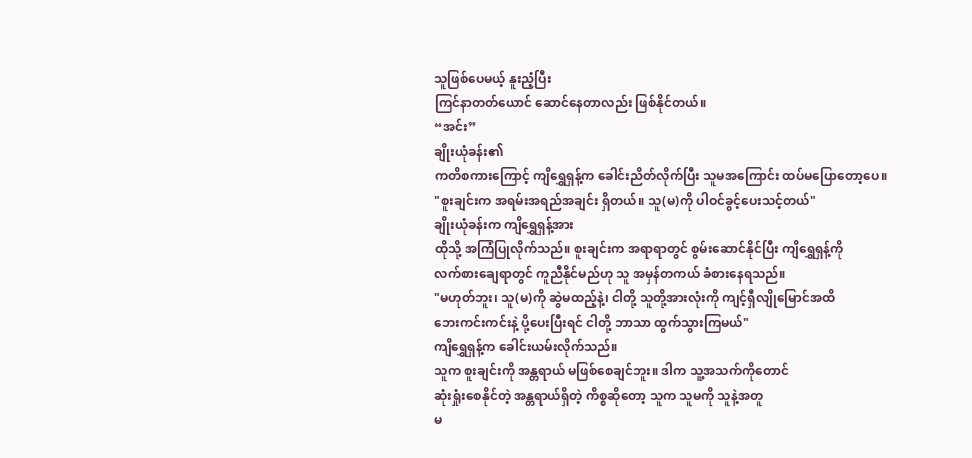သူဖြစ်ပေမယ့် နူးညံ့ပြီး
ကြင်နာတတ်ယောင် ဆောင်နေတာလည်း ဖြစ်နိုင်တယ်။
“အင်း”
ချိုးယုံခန်း၏
ကတိစကားကြောင့် ကျိရွှေရှန့်က ခေါင်းညိတ်လိုက်ပြီး သူမအကြောင်း ထပ်မပြောတော့ပေ။
"စူးချင်းက အရမ်းအရည်အချင်း ရှိတယ်။ သူ(မ)ကို ပါဝင်ခွင့်ပေးသင့်တယ်"
ချိုးယုံခန်းက ကျိရွှေရှန့်အား
ထိုသို့ အကြံပြုလိုက်သည်။ စူးချင်းက အရာရာတွင် စွမ်းဆောင်နိုင်ပြီး ကျိရွှေရှန့်ကို
လက်စားချေရာတွင် ကူညီနိုင်မည်ဟု သူ အမှန်တကယ် ခံစားနေရသည်။
"မဟုတ်ဘူး၊ သူ(မ)ကို ဆွဲမထည့်နဲ့၊ ငါတို့ သူတို့အားလုံးကို ကျင့်ရှီလျိုမြောင်အထိ
ဘေးကင်းကင်းနဲ့ ပို့ပေးပြီးရင် ငါတို့ ဘာသာ ထွက်သွားကြမယ်"
ကျိရွှေရှန့်က ခေါင်းယမ်းလိုက်သည်။
သူက စူးချင်းကို အန္တရာယ် မဖြစ်စေချင်ဘူး။ ဒါက သူ့အသက်ကိုတောင်
ဆုံးရှုံးစေနိုင်တဲ့ အန္တရာယ်ရှိတဲ့ ကိစ္စဆိုတော့ သူက သူမကို သူနဲ့အတူ
မ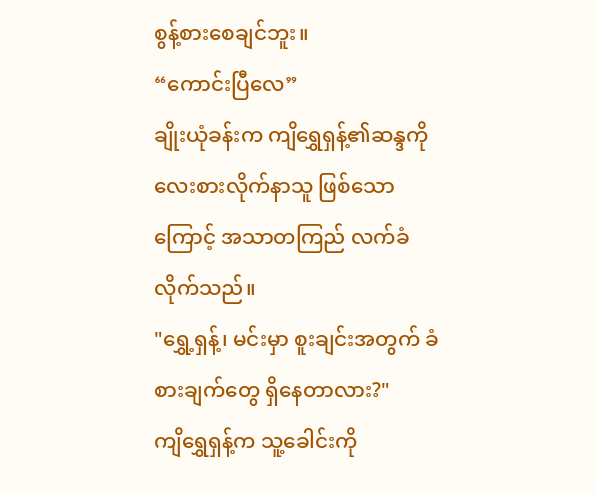စွန့်စားစေချင်ဘူး။
“ကောင်းပြီလေ”
ချိုးယုံခန်းက ကျိရွှေရှန့်၏ဆန္ဒကို
လေးစားလိုက်နာသူ ဖြစ်သောကြောင့် အသာတကြည် လက်ခံလိုက်သည်။
"ရွှေ့ရှန့်၊ မင်းမှာ စူးချင်းအတွက် ခံစားချက်တွေ ရှိနေတာလား?"
ကျိရွှေရှန့်က သူ့ခေါင်းကို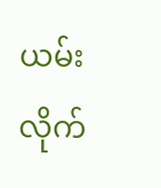ယမ်းလိုက်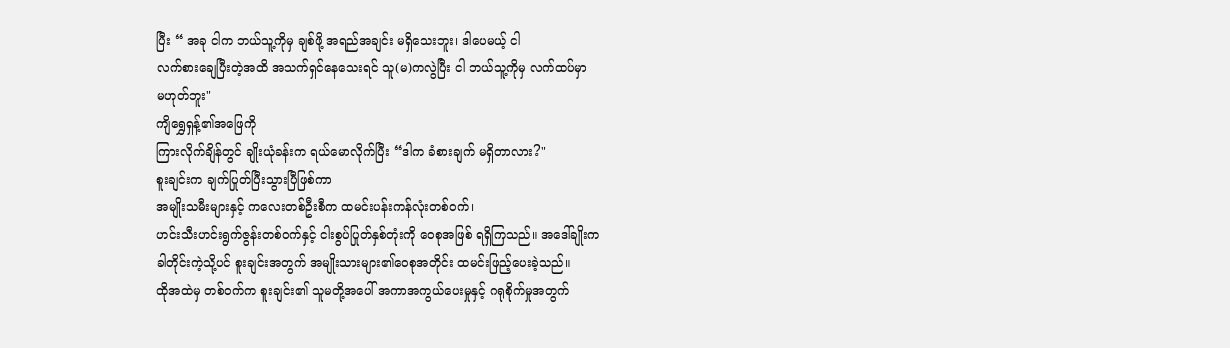ပြီး “ အခု ငါက ဘယ်သူ့ကိုမှ ချစ်ဖို့ အရည်အချင်း မရှိသေးဘူး၊ ဒါပေမယ့် ငါ
လက်စားချေပြီးတဲ့အထိ အသက်ရှင်နေသေးရင် သူ(မ)ကလွဲပြီး ငါ ဘယ်သူ့ကိုမှ လက်ထပ်မှာ
မဟုတ်ဘူး"
ကျိရွှေရှန့်၏အဖြေကို
ကြားလိုက်ချိန်တွင် ချိုးယုံခန်းက ရယ်မောလိုက်ပြီး “ဒါက ခံစားချက် မရှိတာလား?"
စူးချင်းက ချက်ပြုတ်ပြီးသွားပြီဖြစ်ကာ
အမျိုးသမီးများနှင့် ကလေးတစ်ဦးစီက ထမင်းပန်းကန်လုံးတစ်ဝက်၊
ဟင်းသီးဟင်းရွက်ဇွန်းတစ်ဝက်နှင့် ငါးစွပ်ပြုတ်နှစ်တုံးကို ဝေစုအဖြစ် ရရှိကြသည်။ အဒေါ်ချိုးက
ခါတိုင်းကဲ့သို့ပင် စူးချင်းအတွက် အမျိုးသားများ၏ဝေစုအတိုင်း ထမင်းဖြည့်ပေးခဲ့သည်။
ထိုအထဲမှ တစ်ဝက်က စူးချင်း၏ သူမတို့အပေါ် အကာအကွယ်ပေးမှုနှင့် ဂရုစိုက်မှုအတွက်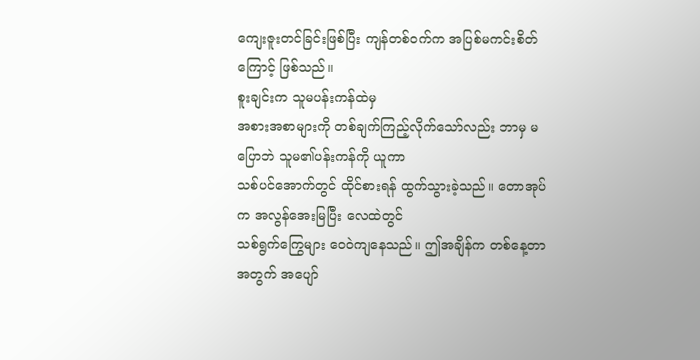ကျေးဇူးတင်ခြင်းဖြစ်ပြီး ကျန်တစ်ဝက်က အပြစ်မကင်းစိတ်ကြောင့် ဖြစ်သည်။
စူးချင်းက သူမပန်းကန်ထဲမှ
အစားအစာများကို တစ်ချက်ကြည့်လိုက်သော်လည်း ဘာမှ မပြောဘဲ သူမ၏ပန်းကန်ကို ယူကာ
သစ်ပင်အောက်တွင် ထိုင်စားရန် ထွက်သွားခဲ့သည်။ တောအုပ်က အလွန်အေးမြပြီး လေထဲတွင်
သစ်ရွက်ကြွေများ ဝေဝဲကျနေသည်။ ဤအချိန်က တစ်နေ့တာအတွက် အပျော်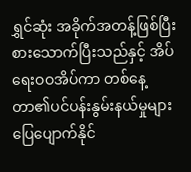ရွှင်ဆုံး အခိုက်အတန့်ဖြစ်ပြီး
စားသောက်ပြီးသည်နှင့် အိပ်ရေးဝဝအိပ်ကာ တစ်နေ့တာ၏ပင်ပန်းနွမ်းနယ်မှုများ ပြေပျောက်နိုင်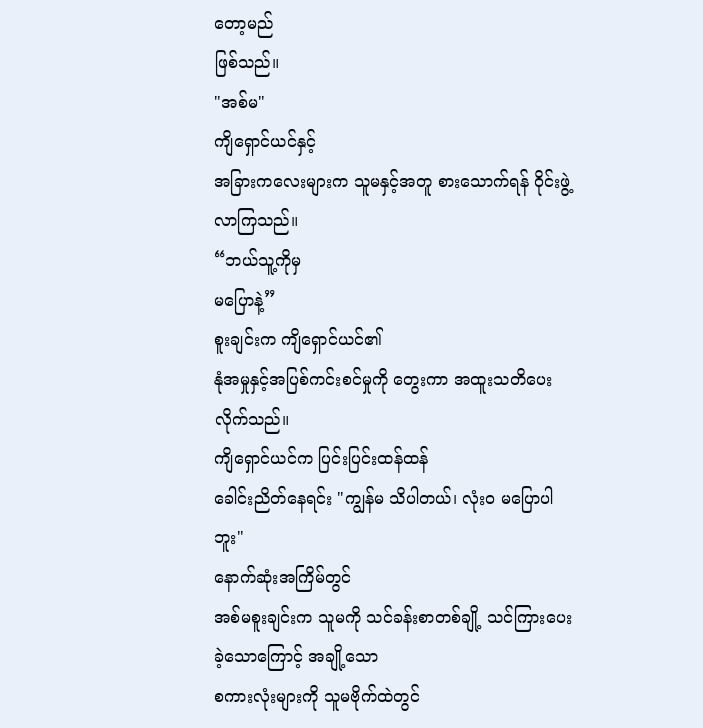တော့မည်
ဖြစ်သည်။
"အစ်မ"
ကျိရှောင်ယင်နှင့်
အခြားကလေးများက သူမနှင့်အတူ စားသောက်ရန် ဝိုင်းဖွဲ့လာကြသည်။
“ဘယ်သူ့ကိုမှ
မပြောနဲ့”
စူးချင်းက ကျိရှောင်ယင်၏
နုံအမှုနှင့်အပြစ်ကင်းစင်မှုကို တွေးကာ အထူးသတိပေးလိုက်သည်။
ကျိရှောင်ယင်က ပြင်းပြင်းထန်ထန်
ခေါင်းညိတ်နေရင်း "ကျွန်မ သိပါတယ်၊ လုံးဝ မပြောပါဘူး"
နောက်ဆုံးအကြိမ်တွင်
အစ်မစူးချင်းက သူမကို သင်ခန်းစာတစ်ချို့ သင်ကြားပေးခဲ့သောကြောင့် အချို့သော
စကားလုံးများကို သူမဗိုက်ထဲတွင်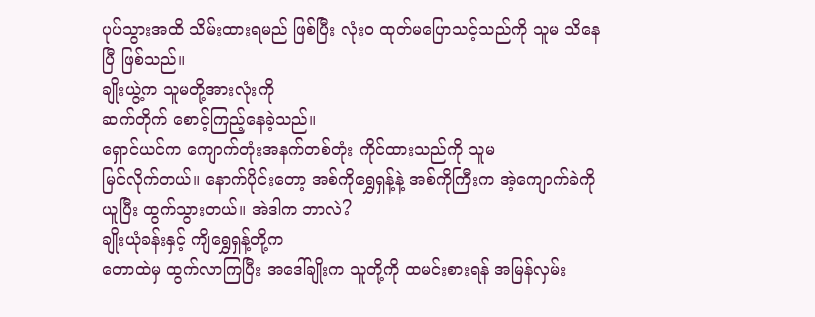ပုပ်သွားအထိ သိမ်းထားရမည် ဖြစ်ပြီး လုံးဝ ထုတ်မပြောသင့်သည်ကို သူမ သိနေပြီ ဖြစ်သည်။
ချိုးယွဲ့က သူမတို့အားလုံးကို
ဆက်တိုက် စောင့်ကြည့်နေခဲ့သည်။
ရှောင်ယင်က ကျောက်တုံးအနက်တစ်တုံး ကိုင်ထားသည်ကို သူမ
မြင်လိုက်တယ်။ နောက်ပိုင်းတော့ အစ်ကိုရွှေရှန့်နဲ့ အစ်ကိုကြီးက အဲ့ကျောက်ခဲကို
ယူပြီး ထွက်သွားတယ်။ အဲဒါက ဘာလဲ?
ချိုးယုံခန်းနှင့် ကျိရွှေရှန့်တို့က
တောထဲမှ ထွက်လာကြပြီး အဒေါ်ချိုးက သူတို့ကို ထမင်းစားရန် အမြန်လှမ်း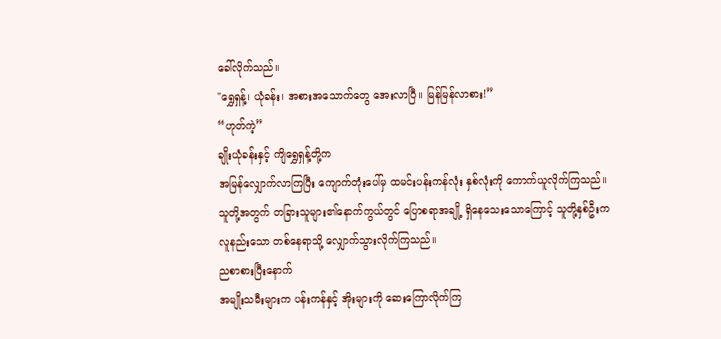ခေါ်လိုက်သည်။
"ရွှေရှန့်၊ ယုံခန်း၊ အစားအသောက်တွေ အေးလာပြီ။ မြန်မြန်လာစား!”
“ဟုတ်ကဲ့”
ချိုးယုံခန်းနှင့် ကျိရွှေရှန့်တို့က
အမြန်လျှောက်လာကြပြီး ကျောက်တုံးပေါ်မှ ထမင်းပန်းကန်လုံး နှစ်လုံးကို ကောက်ယူလိုက်ကြသည်။
သူတို့အတွက် တခြားသူများ၏နောက်ကွယ်တွင် ပြောစရာအချို့ ရှိနေသေးသောကြောင့် သူတို့နှစ်ဦးက
လူနည်းသော တစ်နေရာသို့ လျှောက်သွားလိုက်ကြသည်။
ညစာစားပြီးနောက်
အမျိုးသမီးများက ပန်းကန်နှင့် အိုးများကို ဆေးကြောလိုက်ကြ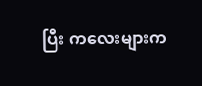ပြီး ကလေးများက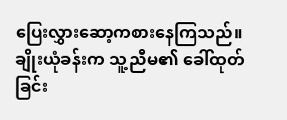ပြေးလွှားဆော့ကစားနေကြသည်။
ချိုးယုံခန်းက သူ့ညီမ၏ ခေါ်ထုတ်ခြင်း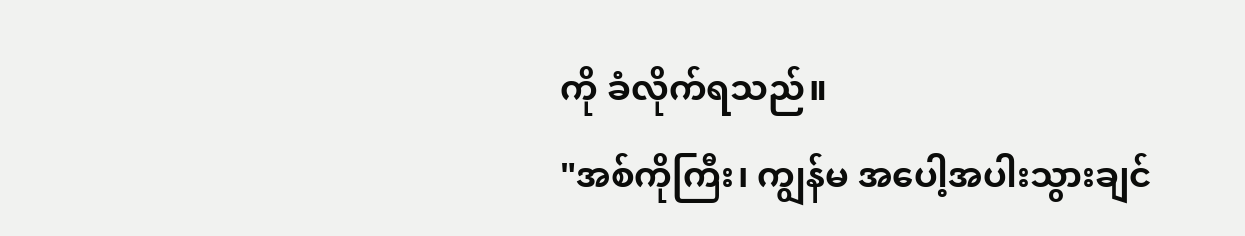ကို ခံလိုက်ရသည်။
"အစ်ကိုကြီး၊ ကျွန်မ အပေါ့အပါးသွားချင်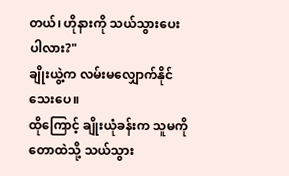တယ်၊ ဟိုနားကို သယ်သွားပေးပါလား?"
ချိုးယွဲ့က လမ်းမလျှောက်နိုင်သေးပေ။
ထိုကြောင့် ချိုးယုံခန်းက သူမကို တောထဲသို့ သယ်သွား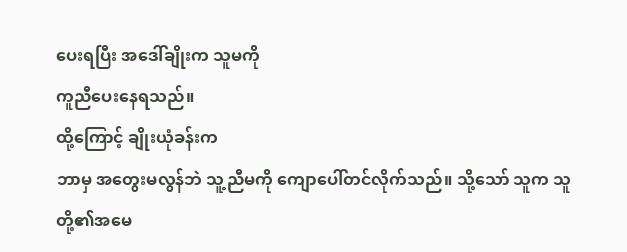ပေးရပြီး အဒေါ်ချိုးက သူမကို
ကူညီပေးနေရသည်။
ထို့ကြောင့် ချိုးယုံခန်းက
ဘာမှ အတွေးမလွန်ဘဲ သူ့ညီမကို ကျောပေါ်တင်လိုက်သည်။ သို့သော် သူက သူတို့၏အမေ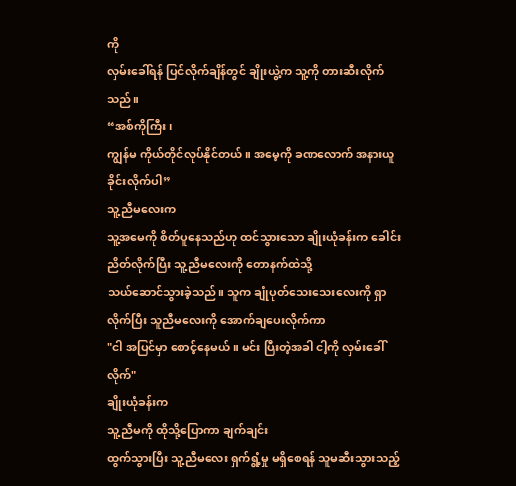ကို
လှမ်းခေါ်ရန် ပြင်လိုက်ချိန်တွင် ချိုးယွဲ့က သူ့ကို တားဆီးလိုက်သည်။
“အစ်ကိုကြီး၊
ကျွန်မ ကိုယ်တိုင်လုပ်နိုင်တယ်။ အမေ့ကို ခဏလောက် အနားယူခိုင်းလိုက်ပါ”
သူ့ညီမလေးက
သူ့အမေကို စိတ်ပူနေသည်ဟု ထင်သွားသော ချိုးယုံခန်းက ခေါင်းညိတ်လိုက်ပြီး သူ့ညီမလေးကို တောနက်ထဲသို့
သယ်ဆောင်သွားခဲ့သည်။ သူက ချုံပုတ်သေးသေးလေးကို ရှာလိုက်ပြီး သူညီမလေးကို အောက်ချပေးလိုက်ကာ
"ငါ အပြင်မှာ စောင့်နေမယ်။ မင်း ပြီးတဲ့အခါ ငါ့ကို လှမ်းခေါ်လိုက်"
ချိုးယုံခန်းက
သူ့ညီမကို ထိုသို့ပြောကာ ချက်ချင်း
ထွက်သွားပြီး သူ့ညီမလေး ရှက်ရွံ့မှု မရှိစေရန် သူမဆီးသွားသည့်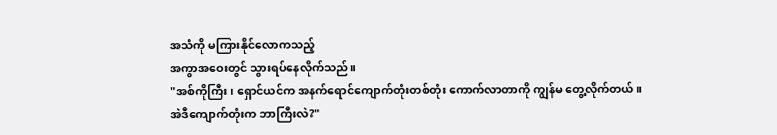အသံကို မကြားနိုင်လောကသည့်
အကွာအဝေးတွင် သွားရပ်နေလိုက်သည်။
"အစ်ကိုကြီး၊ ရှောင်ယင်က အနက်ရောင်ကျောက်တုံးတစ်တုံး ကောက်လာတာကို ကျွန်မ တွေ့လိုက်တယ်။
အဲဒီကျောက်တုံးက ဘာကြီးလဲ?"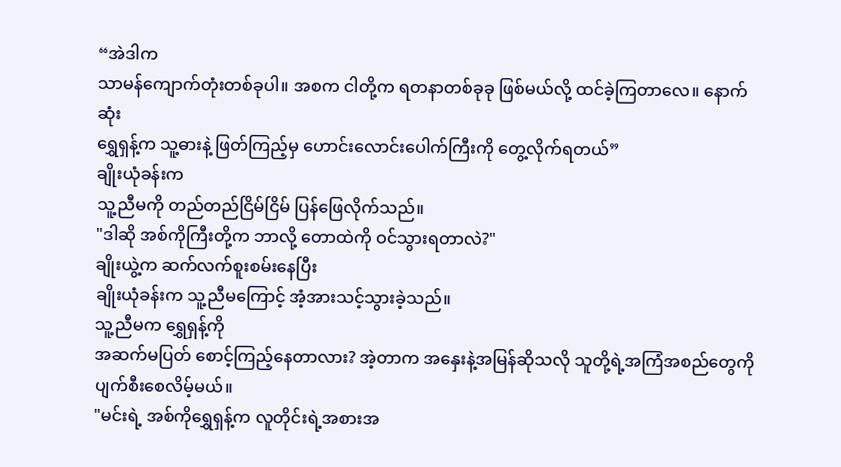“အဲဒါက
သာမန်ကျောက်တုံးတစ်ခုပါ။ အစက ငါတို့က ရတနာတစ်ခုခု ဖြစ်မယ်လို့ ထင်ခဲ့ကြတာလေ။ နောက်ဆုံး
ရွှေရှန့်က သူ့ဓားနဲ့ ဖြတ်ကြည့်မှ ဟောင်းလောင်းပေါက်ကြီးကို တွေ့လိုက်ရတယ်”
ချိုးယုံခန်းက
သူ့ညီမကို တည်တည်ငြိမ်ငြိမ် ပြန်ဖြေလိုက်သည်။
"ဒါဆို အစ်ကိုကြီးတို့က ဘာလို့ တောထဲကို ဝင်သွားရတာလဲ?"
ချိုးယွဲ့က ဆက်လက်စူးစမ်းနေပြီး
ချိုးယုံခန်းက သူ့ညီမကြောင့် အံ့အားသင့်သွားခဲ့သည်။
သူ့ညီမက ရွှေရှန့်ကို
အဆက်မပြတ် စောင့်ကြည့်နေတာလား? အဲ့တာက အနှေးနဲ့အမြန်ဆိုသလို သူတို့ရဲ့အကြံအစည်တွေကို
ပျက်စီးစေလိမ့်မယ်။
"မင်းရဲ့ အစ်ကိုရွှေရှန့်က လူတိုင်းရဲ့အစားအ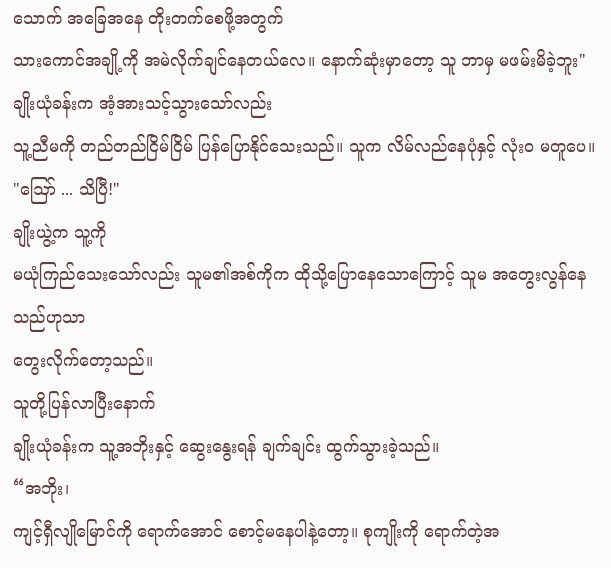သောက် အခြေအနေ တိုးတက်စေဖို့အတွက်
သားကောင်အချို့ကို အမဲလိုက်ချင်နေတယ်လေ။ နောက်ဆုံးမှာတော့ သူ ဘာမှ မဖမ်းမိခဲ့ဘူး"
ချိုးယုံခန်းက အံ့အားသင့်သွားသော်လည်း
သူ့ညီမကို တည်တည်ငြိမ်ငြိမ် ပြန်ပြောနိုင်သေးသည်။ သူက လိမ်လည်နေပုံနှင့် လုံးဝ မတူပေ။
"ဪ ... သိပြီ!"
ချိုးယွဲ့က သူ့ကို
မယုံကြည်သေးသော်လည်း သူမ၏အစ်ကိုက ထိုသို့ပြောနေသောကြောင့် သူမ အတွေးလွန်နေသည်ဟုသာ
တွေးလိုက်တော့သည်။
သူတို့ပြန်လာပြီးနောက်
ချိုးယုံခန်းက သူ့အဘိုးနှင့် ဆွေးနွေးရန် ချက်ချင်း ထွက်သွားခဲ့သည်။
“အဘိုး၊
ကျင့်ရှီလျိုမြောင်ကို ရောက်အောင် စောင့်မနေပါနဲ့တော့။ စုကျိုးကို ရောက်တဲ့အ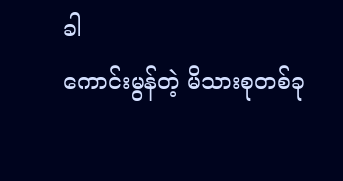ခါ
ကောင်းမွန်တဲ့ မိသားစုတစ်ခု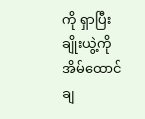ကို ရှာပြီး ချိုးယွဲ့ကို အိမ်ထောင်ချ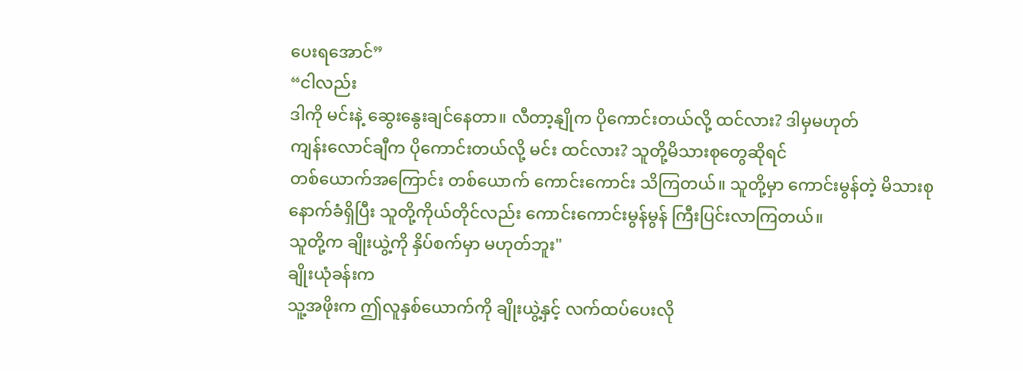ပေးရအောင်”
“ငါလည်း
ဒါကို မင်းနဲ့ ဆွေးနွေးချင်နေတာ။ လီတာ့နျိုက ပိုကောင်းတယ်လို့ ထင်လား? ဒါမှမဟုတ်
ကျန်းလောင်ချီက ပိုကောင်းတယ်လို့ မင်း ထင်လား? သူတို့မိသားစုတွေဆိုရင်
တစ်ယောက်အကြောင်း တစ်ယောက် ကောင်းကောင်း သိကြတယ်။ သူတို့မှာ ကောင်းမွန်တဲ့ မိသားစု
နောက်ခံရှိပြီး သူတို့ကိုယ်တိုင်လည်း ကောင်းကောင်းမွန်မွန် ကြီးပြင်းလာကြတယ်။
သူတို့က ချိုးယွဲ့ကို နှိပ်စက်မှာ မဟုတ်ဘူး"
ချိုးယုံခန်းက
သူ့အဖိုးက ဤလူနှစ်ယောက်ကို ချိုးယွဲ့နှင့် လက်ထပ်ပေးလို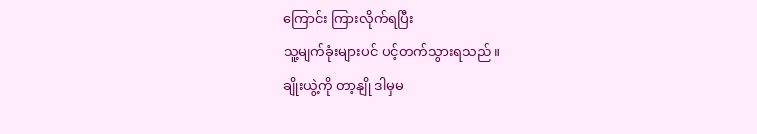ကြောင်း ကြားလိုက်ရပြီး
သူ့မျက်ခုံးများပင် ပင့်တက်သွားရသည်။
ချိုးယွဲ့ကို တာ့နျို ဒါမှမ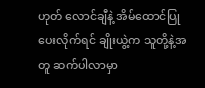ဟုတ် လောင်ချီနဲ့ အိမ်ထောင်ပြုပေးလိုက်ရင် ချိုးယွဲ့က သူတို့နဲ့အတူ ဆက်ပါလာမှာ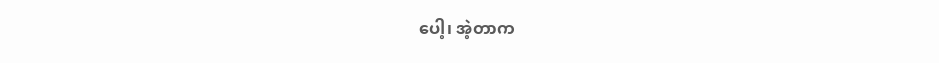ပေါ့၊ အဲ့တာက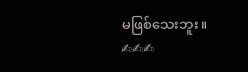မဖြစ်သေးဘူး။
✍✍✍